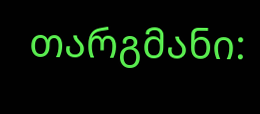თარგმანი: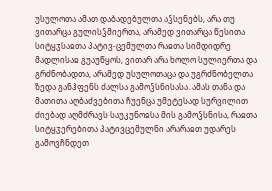უსულოთა ამათ დაბადებულთა აჴსენებს, არა თუ ვითარცა გულისჴმიერთა, არამედ ვითარცა წესითა სიტყჳსაჲთა პატივ-ცემულთა რაჲთა სიმდიდრე მადლისაჲ გუაუწყოს, ვითარ არა ხოლო სულიერთა და გრძნობადთა, არამედ უსულოთაცა და უგრძნობელთა ზედა განჰფენს ძალსა გამოჴსნისასა. ამას თანა და მათითა აღბაძვებითა ჩუენცა უმეტესად სურვილით ძიებად აღმძრავს საუკუნოჲსა მის გამოჴსნისა, რაჲთა სიტყჳერებითა პატივცემულნი არარაჲთ უდარეს გამოვჩნდეთ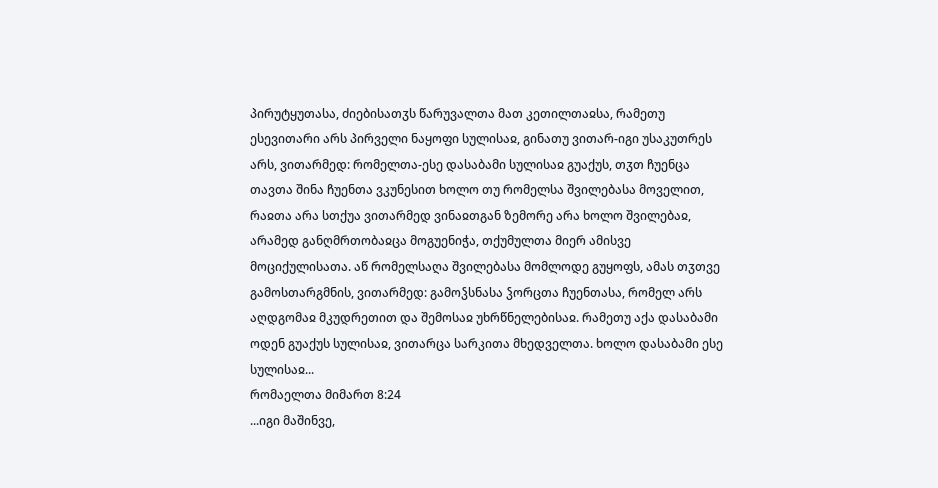პირუტყუთასა, ძიებისათჳს წარუვალთა მათ კეთილთაჲსა, რამეთუ ესევითარი არს პირველი ნაყოფი სულისაჲ, გინათუ ვითარ-იგი უსაკუთრეს არს, ვითარმედ: რომელთა-ესე დასაბამი სულისაჲ გუაქუს, თჳთ ჩუენცა თავთა შინა ჩუენთა ვკუნესით ხოლო თუ რომელსა შვილებასა მოველით, რაჲთა არა სთქუა ვითარმედ ვინაჲთგან ზემორე არა ხოლო შვილებაჲ, არამედ განღმრთობაჲცა მოგუენიჭა, თქუმულთა მიერ ამისვე მოციქულისათა. აწ რომელსაღა შვილებასა მომლოდე გუყოფს, ამას თჳთვე გამოსთარგმნის, ვითარმედ: გამოჴსნასა ჴორცთა ჩუენთასა, რომელ არს აღდგომაჲ მკუდრეთით და შემოსაჲ უხრწნელებისაჲ. რამეთუ აქა დასაბამი ოდენ გუაქუს სულისაჲ, ვითარცა სარკითა მხედველთა. ხოლო დასაბამი ესე სულისაჲ...
რომაელთა მიმართ 8:24
...იგი მაშინვე,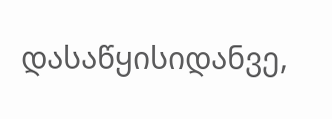დასაწყისიდანვე,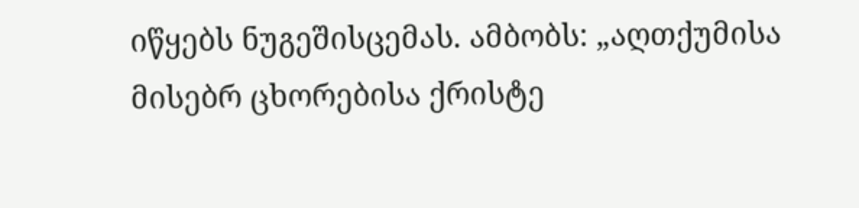იწყებს ნუგეშისცემას. ამბობს: „აღთქუმისა მისებრ ცხორებისა ქრისტე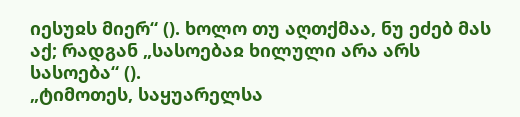იესუჲს მიერ“ (). ხოლო თუ აღთქმაა, ნუ ეძებ მას აქ; რადგან „სასოებაჲ ხილული არა არს სასოება“ ().
„ტიმოთეს, საყუარელსა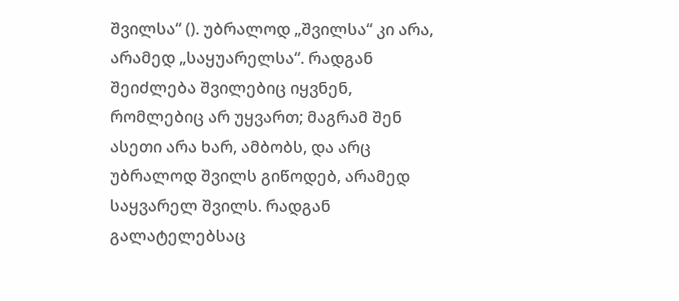შვილსა“ (). უბრალოდ „შვილსა“ კი არა, არამედ „საყუარელსა“. რადგან შეიძლება შვილებიც იყვნენ, რომლებიც არ უყვართ; მაგრამ შენ ასეთი არა ხარ, ამბობს, და არც უბრალოდ შვილს გიწოდებ, არამედ საყვარელ შვილს. რადგან გალატელებსაც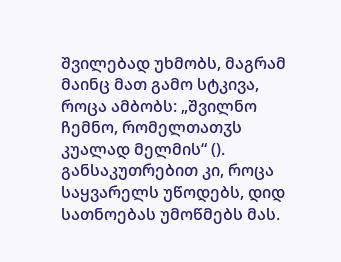შვილებად უხმობს, მაგრამ მაინც მათ გამო სტკივა, როცა ამბობს: „შვილნო ჩემნო, რომელთათჳს კუალად მელმის“ (). განსაკუთრებით კი, როცა საყვარელს უწოდებს, დიდ სათნოებას უმოწმებს მას.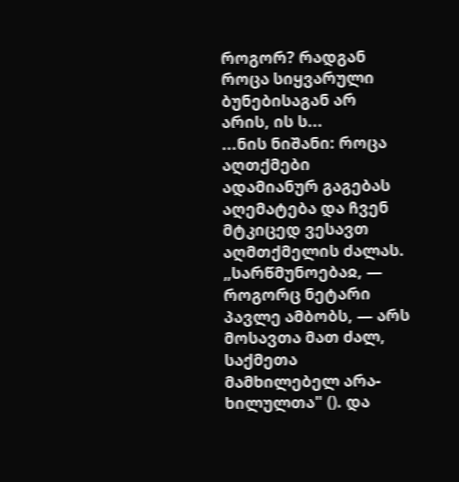როგორ? რადგან როცა სიყვარული ბუნებისაგან არ არის, ის ს...
...ნის ნიშანი: როცა აღთქმები ადამიანურ გაგებას აღემატება და ჩვენ მტკიცედ ვესავთ აღმთქმელის ძალას. „სარწმუნოებაჲ, — როგორც ნეტარი პავლე ამბობს, — არს მოსავთა მათ ძალ, საქმეთა მამხილებელ არა-ხილულთა" (). და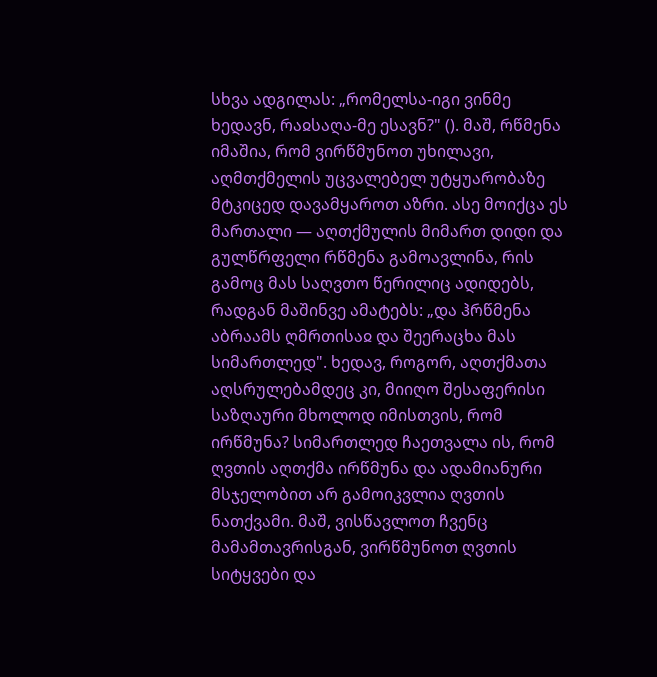სხვა ადგილას: „რომელსა-იგი ვინმე ხედავნ, რაჲსაღა-მე ესავნ?" (). მაშ, რწმენა იმაშია, რომ ვირწმუნოთ უხილავი, აღმთქმელის უცვალებელ უტყუარობაზე მტკიცედ დავამყაროთ აზრი. ასე მოიქცა ეს მართალი — აღთქმულის მიმართ დიდი და გულწრფელი რწმენა გამოავლინა, რის გამოც მას საღვთო წერილიც ადიდებს, რადგან მაშინვე ამატებს: „და ჰრწმენა აბრაამს ღმრთისაჲ და შეერაცხა მას სიმართლედ". ხედავ, როგორ, აღთქმათა აღსრულებამდეც კი, მიიღო შესაფერისი საზღაური მხოლოდ იმისთვის, რომ ირწმუნა? სიმართლედ ჩაეთვალა ის, რომ ღვთის აღთქმა ირწმუნა და ადამიანური მსჯელობით არ გამოიკვლია ღვთის ნათქვამი. მაშ, ვისწავლოთ ჩვენც მამამთავრისგან, ვირწმუნოთ ღვთის სიტყვები და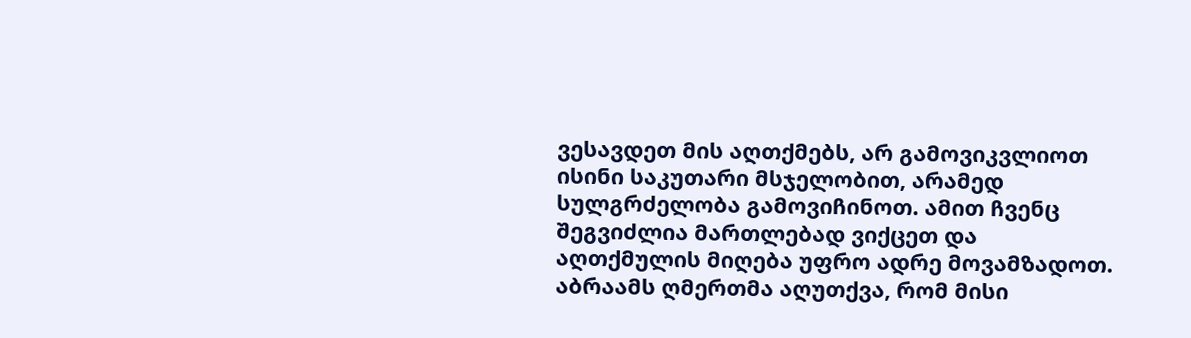ვესავდეთ მის აღთქმებს, არ გამოვიკვლიოთ ისინი საკუთარი მსჯელობით, არამედ სულგრძელობა გამოვიჩინოთ. ამით ჩვენც შეგვიძლია მართლებად ვიქცეთ და აღთქმულის მიღება უფრო ადრე მოვამზადოთ. აბრაამს ღმერთმა აღუთქვა, რომ მისი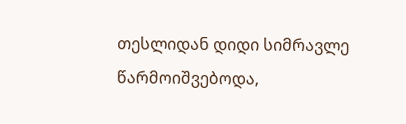თესლიდან დიდი სიმრავლე წარმოიშვებოდა,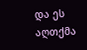და ეს აღთქმა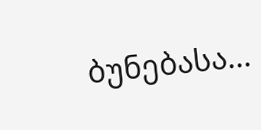ბუნებასა...